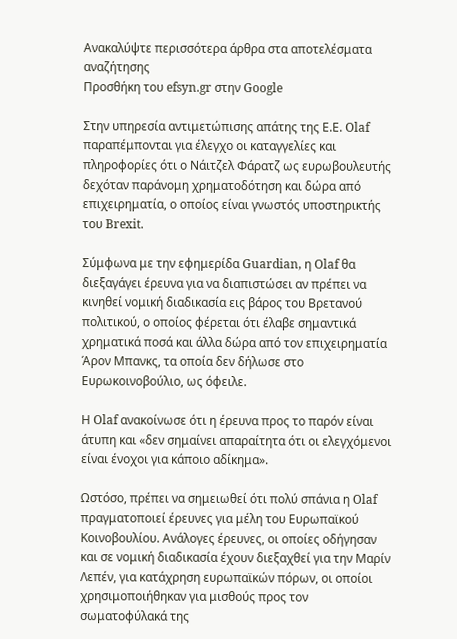Ανακαλύψτε περισσότερα άρθρα στα αποτελέσματα αναζήτησης
Προσθήκη του efsyn.gr στην Google

Στην υπηρεσία αντιμετώπισης απάτης της Ε.Ε. Olaf παραπέμπονται για έλεγχο οι καταγγελίες και πληροφορίες ότι ο Νάιτζελ Φάρατζ ως ευρωβουλευτής δεχόταν παράνομη χρηματοδότηση και δώρα από επιχειρηματία, ο οποίος είναι γνωστός υποστηρικτής του Brexit.

Σύμφωνα με την εφημερίδα Guardian, η Olaf θα διεξαγάγει έρευνα για να διαπιστώσει αν πρέπει να κινηθεί νομική διαδικασία εις βάρος του Βρετανού πολιτικού, ο οποίος φέρεται ότι έλαβε σημαντικά χρηματικά ποσά και άλλα δώρα από τον επιχειρηματία Άρον Μπανκς, τα οποία δεν δήλωσε στο Ευρωκοινοβούλιο, ως όφειλε.

Η Olaf ανακοίνωσε ότι η έρευνα προς το παρόν είναι άτυπη και «δεν σημαίνει απαραίτητα ότι οι ελεγχόμενοι είναι ένοχοι για κάποιο αδίκημα».

Ωστόσο, πρέπει να σημειωθεί ότι πολύ σπάνια η Olaf πραγματοποιεί έρευνες για μέλη του Ευρωπαϊκού Κοινοβουλίου. Ανάλογες έρευνες, οι οποίες οδήγησαν και σε νομική διαδικασία έχουν διεξαχθεί για την Μαρίν Λεπέν, για κατάχρηση ευρωπαϊκών πόρων, οι οποίοι χρησιμοποιήθηκαν για μισθούς προς τον σωματοφύλακά της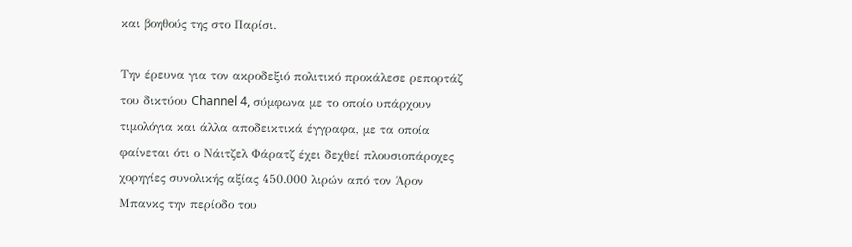και βοηθούς της στο Παρίσι.

Την έρευνα για τον ακροδεξιό πολιτικό προκάλεσε ρεπορτάζ του δικτύου Channel 4, σύμφωνα με το οποίο υπάρχουν τιμολόγια και άλλα αποδεικτικά έγγραφα, με τα οποία φαίνεται ότι ο Νάιτζελ Φάρατζ έχει δεχθεί πλουσιοπάροχες χορηγίες συνολικής αξίας 450.000 λιρών από τον Άρον Μπανκς την περίοδο του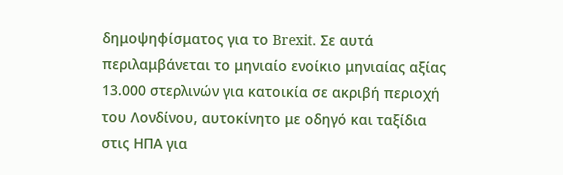δημοψηφίσματος για το Brexit. Σε αυτά περιλαμβάνεται το μηνιαίο ενοίκιο μηνιαίας αξίας 13.000 στερλινών για κατοικία σε ακριβή περιοχή του Λονδίνου, αυτοκίνητο με οδηγό και ταξίδια στις ΗΠΑ για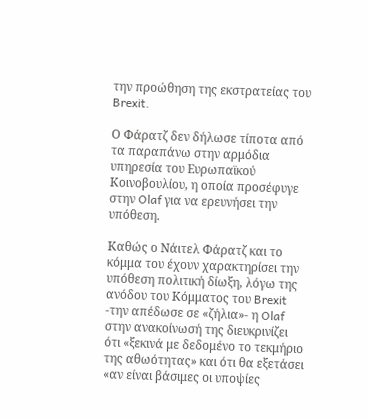την προώθηση της εκστρατείας του Brexit.

Ο Φάρατζ δεν δήλωσε τίποτα από τα παραπάνω στην αρμόδια υπηρεσία του Ευρωπαϊκού Κοινοβουλίου, η οποία προσέφυγε στην Olaf για να ερευνήσει την υπόθεση.

Καθώς ο Νάιτελ Φάρατζ και το κόμμα του έχουν χαρακτηρίσει την υπόθεση πολιτική δίωξη, λόγω της ανόδου του Κόμματος του Brexit -την απέδωσε σε «ζήλια»- η Olaf στην ανακοίνωσή της διευκρινίζει ότι «ξεκινά με δεδομένο το τεκμήριο της αθωότητας» και ότι θα εξετάσει «αν είναι βάσιμες οι υποψίες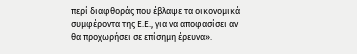περί διαφθοράς που έβλαψε τα οικονομικά συμφέροντα της Ε.Ε., για να αποφασίσει αν θα προχωρήσει σε επίσημη έρευνα».